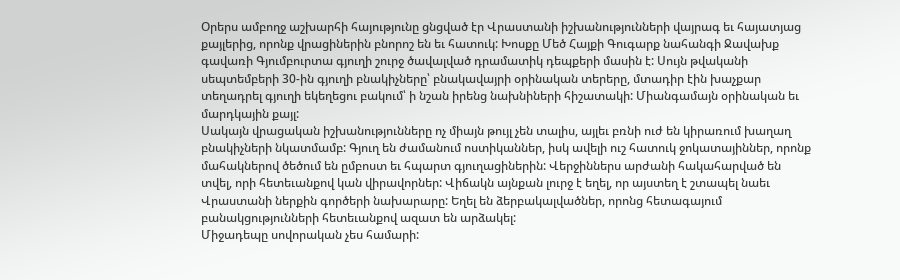Օրերս ամբողջ աշխարհի հայությունը ցնցված էր Վրաստանի իշխանությունների վայրագ եւ հայատյաց քայլերից, որոնք վրացիներին բնորոշ են եւ հատուկ: Խոսքը Մեծ Հայքի Գուգարք նահանգի Ջավախք գավառի Գյումբուրտա գյուղի շուրջ ծավալված դրամատիկ դեպքերի մասին է: Սույն թվականի սեպտեմբերի 30-ին գյուղի բնակիչները՝ բնակավայրի օրինական տերերը, մտադիր էին խաչքար տեղադրել գյուղի եկեղեցու բակում՝ ի նշան իրենց նախնիների հիշատակի: Միանգամայն օրինական եւ մարդկային քայլ:
Սակայն վրացական իշխանությունները ոչ միայն թույլ չեն տալիս, այլեւ բռնի ուժ են կիրառում խաղաղ բնակիչների նկատմամբ: Գյուղ են ժամանում ոստիկաններ, իսկ ավելի ուշ հատուկ ջոկատայիններ, որոնք մահակներով ծեծում են ըմբոստ եւ հպարտ գյուղացիներին: Վերջիններս արժանի հակահարված են տվել, որի հետեւանքով կան վիրավորներ: Վիճակն այնքան լուրջ է եղել, որ այստեղ է շտապել նաեւ Վրաստանի ներքին գործերի նախարարը: Եղել են ձերբակալվածներ, որոնց հետագայում բանակցությունների հետեւանքով ազատ են արձակել:
Միջադեպը սովորական չես համարի: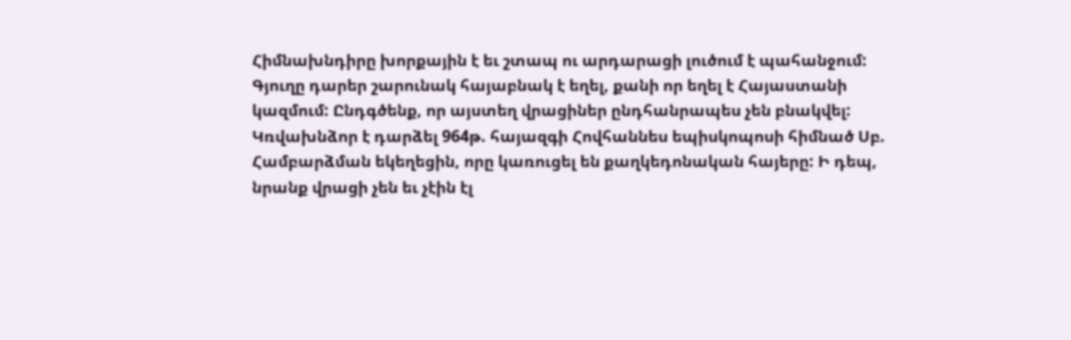Հիմնախնդիրը խորքային է եւ շտապ ու արդարացի լուծում է պահանջում: Գյուղը դարեր շարունակ հայաբնակ է եղել, քանի որ եղել է Հայաստանի կազմում: Ընդգծենք, որ այստեղ վրացիներ ընդհանրապես չեն բնակվել: Կռվախնձոր է դարձել 964թ. հայազգի Հովհաննես եպիսկոպոսի հիմնած Սբ. Համբարձման եկեղեցին, որը կառուցել են քաղկեդոնական հայերը: Ի դեպ, նրանք վրացի չեն եւ չէին էլ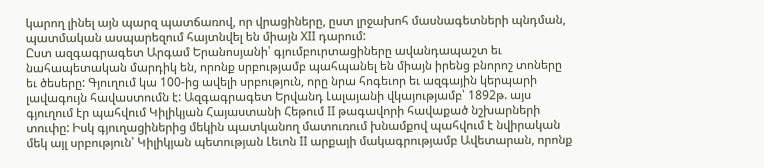կարող լինել այն պարզ պատճառով, որ վրացիները, ըստ լրջախոհ մասնագետների պնդման, պատմական ասպարեզում հայտնվել են միայն XII դարում:
Ըստ ազգագրագետ Արգամ Երանոսյանի՝ գյումբուրտացիները ավանդապաշտ եւ նահապետական մարդիկ են, որոնք սրբությամբ պահպանել են միայն իրենց բնորոշ տոները եւ ծեսերը: Գյուղում կա 100-ից ավելի սրբություն, որը նրա հոգեւոր եւ ազգային կերպարի լավագույն հավաստումն է: Ազգագրագետ Երվանդ Լալայանի վկայությամբ՝ 1892թ. այս գյուղում էր պահվում Կիլիկյան Հայաստանի Հեթում II թագավորի հավաքած նշխարների տուփը: Իսկ գյուղացիներից մեկին պատկանող մատուռում խնամքով պահվում է նվիրական մեկ այլ սրբություն՝ Կիլիկյան պետության Լեւոն II արքայի մակագրությամբ Ավետարան, որոնք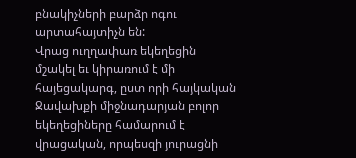բնակիչների բարձր ոգու արտահայտիչն են:
Վրաց ուղղափառ եկեղեցին մշակել եւ կիրառում է մի հայեցակարգ, ըստ որի հայկական Ջավախքի միջնադարյան բոլոր եկեղեցիները համարում է վրացական, որպեսզի յուրացնի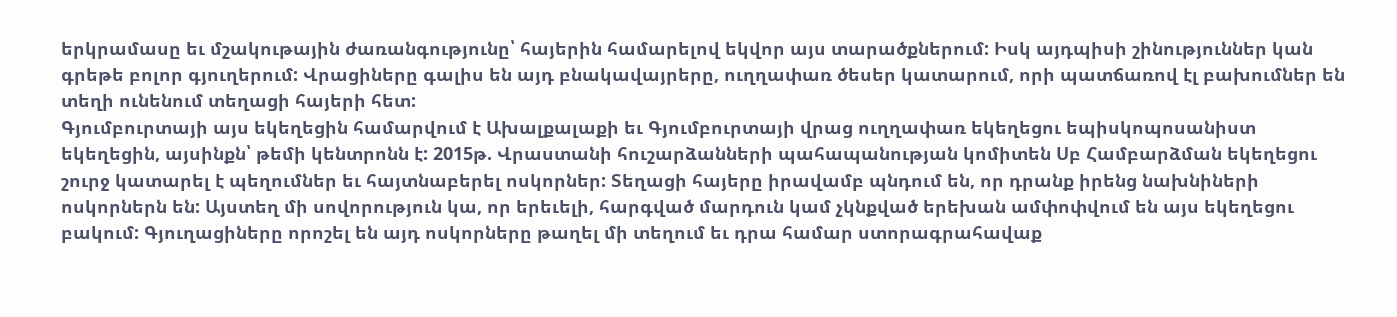երկրամասը եւ մշակութային ժառանգությունը՝ հայերին համարելով եկվոր այս տարածքներում: Իսկ այդպիսի շինություններ կան գրեթե բոլոր գյուղերում: Վրացիները գալիս են այդ բնակավայրերը, ուղղափառ ծեսեր կատարում, որի պատճառով էլ բախումներ են տեղի ունենում տեղացի հայերի հետ:
Գյումբուրտայի այս եկեղեցին համարվում է Ախալքալաքի եւ Գյումբուրտայի վրաց ուղղափառ եկեղեցու եպիսկոպոսանիստ եկեղեցին, այսինքն՝ թեմի կենտրոնն է: 2015թ. Վրաստանի հուշարձանների պահապանության կոմիտեն Սբ Համբարձման եկեղեցու շուրջ կատարել է պեղումներ եւ հայտնաբերել ոսկորներ: Տեղացի հայերը իրավամբ պնդում են, որ դրանք իրենց նախնիների ոսկորներն են: Այստեղ մի սովորություն կա, որ երեւելի, հարգված մարդուն կամ չկնքված երեխան ամփոփվում են այս եկեղեցու բակում: Գյուղացիները որոշել են այդ ոսկորները թաղել մի տեղում եւ դրա համար ստորագրահավաք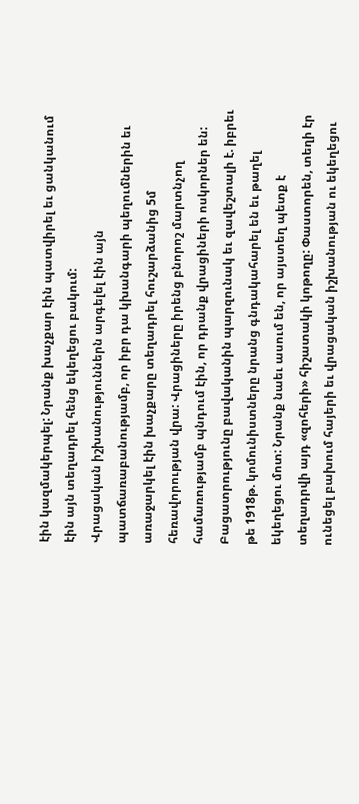էին կազմակերպել: Նրանք խաչքար էին պատվիրել եւ ցանկանում էին այն տեղադրել հենց եկեղեցու բակում:
Վրացական իշխանություններն արգելել էին այն պատճառաբանությամբ, որ իբր դա կխանգարի պեղումներին եւ առաջարկել էին խաչքարը տեղադրել հուշարձանից 5մ հեռավորության վրա: Վրացիները իրենց բնորոշ մարտնչող համառությամբ պնդում էին, որ դրանք վրացիների ոսկորներ են: Բացատրությունը բավականին պարզունակ եւ զավեշտալի է. իբրեւ թե 1918թ. կոմունիստները նրանց գնդակահարել են եւ թաղել եկեղեցու մոտ: Նրանք նաեւ ասում են, որ այստեղ պետք է տեղադրվի այդ «զոհերի» հիշատակի կոթողը: Փաստորեն, տեղի էր ունեցել բախում հայերի եւ վրացական իշխանության ու եկեղեցու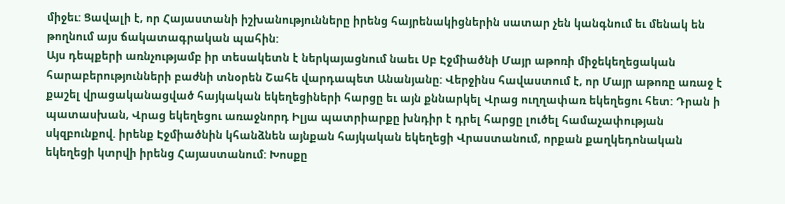միջեւ: Ցավալի է, որ Հայաստանի իշխանությունները իրենց հայրենակիցներին սատար չեն կանգնում եւ մենակ են թողնում այս ճակատագրական պահին:
Այս դեպքերի առնչությամբ իր տեսակետն է ներկայացնում նաեւ Սբ Էջմիածնի Մայր աթոռի միջեկեղեցական հարաբերությունների բաժնի տնօրեն Շահե վարդապետ Անանյանը: Վերջինս հավաստում է, որ Մայր աթոռը առաջ է քաշել վրացականացված հայկական եկեղեցիների հարցը եւ այն քննարկել Վրաց ուղղափառ եկեղեցու հետ: Դրան ի պատասխան, Վրաց եկեղեցու առաջնորդ Իլյա պատրիարքը խնդիր է դրել հարցը լուծել համաչափության սկզբունքով. իրենք Էջմիածնին կհանձնեն այնքան հայկական եկեղեցի Վրաստանում, որքան քաղկեդոնական եկեղեցի կտրվի իրենց Հայաստանում: Խոսքը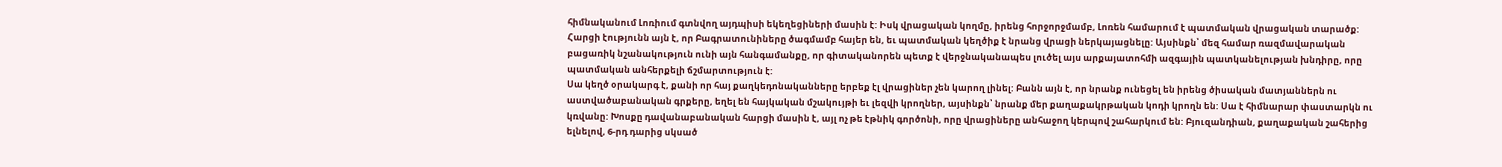հիմնականում Լոռիում գտնվող այդպիսի եկեղեցիների մասին է: Իսկ վրացական կողմը, իրենց հորջորջմամբ, Լոռեն համարում է պատմական վրացական տարածք: Հարցի էությունն այն է, որ Բագրատունիները ծագմամբ հայեր են, եւ պատմական կեղծիք է նրանց վրացի ներկայացնելը: Այսինքն՝ մեզ համար ռազմավարական բացառիկ նշանակություն ունի այն հանգամանքը, որ գիտականորեն պետք է վերջնականապես լուծել այս արքայատոհմի ազգային պատկանելության խնդիրը, որը պատմական անհերքելի ճշմարտություն է:
Սա կեղծ օրակարգ է, քանի որ հայ քաղկեդոնականները երբեք էլ վրացիներ չեն կարող լինել: Բանն այն է, որ նրանք ունեցել են իրենց ծիսական մատյաններն ու աստվածաբանական գրքերը, եղել են հայկական մշակույթի եւ լեզվի կրողներ, այսինքն՝ նրանք մեր քաղաքակրթական կոդի կրողն են: Սա է հիմնարար փաստարկն ու կռվանը: Խոսքը դավանաբանական հարցի մասին է, այլ ոչ թե էթնիկ գործոնի, որը վրացիները անհաջող կերպով շահարկում են: Բյուզանդիան, քաղաքական շահերից ելնելով, 6-րդ դարից սկսած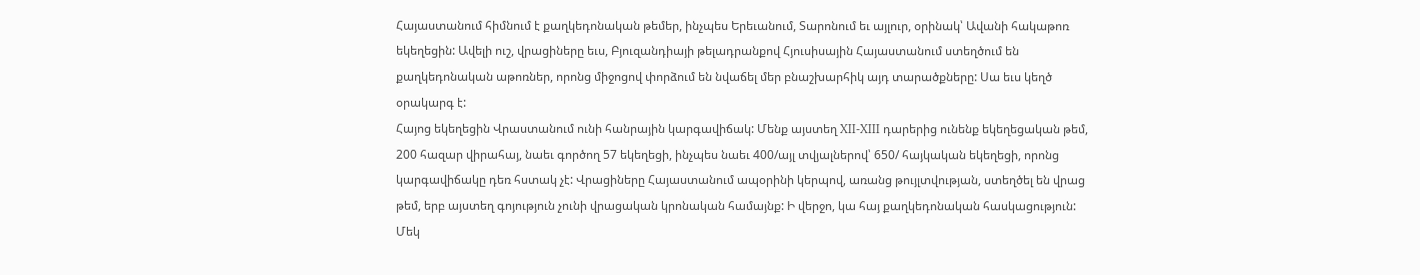Հայաստանում հիմնում է քաղկեդոնական թեմեր, ինչպես Երեւանում, Տարոնում եւ այլուր, օրինակ՝ Ավանի հակաթոռ եկեղեցին: Ավելի ուշ, վրացիները եւս, Բյուզանդիայի թելադրանքով Հյուսիսային Հայաստանում ստեղծում են քաղկեդոնական աթոռներ, որոնց միջոցով փորձում են նվաճել մեր բնաշխարհիկ այդ տարածքները: Սա եւս կեղծ օրակարգ է:
Հայոց եկեղեցին Վրաստանում ունի հանրային կարգավիճակ: Մենք այստեղ XII-XIII դարերից ունենք եկեղեցական թեմ, 200 հազար վիրահայ, նաեւ գործող 57 եկեղեցի, ինչպես նաեւ 400/այլ տվյալներով՝ 650/ հայկական եկեղեցի, որոնց կարգավիճակը դեռ հստակ չէ: Վրացիները Հայաստանում ապօրինի կերպով, առանց թույլտվության, ստեղծել են վրաց թեմ, երբ այստեղ գոյություն չունի վրացական կրոնական համայնք: Ի վերջո, կա հայ քաղկեդոնական հասկացություն: Մեկ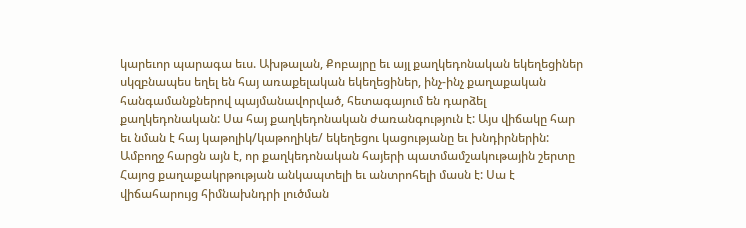կարեւոր պարագա եւս. Ախթալան, Քոբայրը եւ այլ քաղկեդոնական եկեղեցիներ սկզբնապես եղել են հայ առաքելական եկեղեցիներ, ինչ-ինչ քաղաքական հանգամանքներով պայմանավորված, հետագայում են դարձել քաղկեդոնական: Սա հայ քաղկեդոնական ժառանգություն է: Այս վիճակը հար եւ նման է հայ կաթոլիկ/կաթողիկե/ եկեղեցու կացությանը եւ խնդիրներին:
Ամբողջ հարցն այն է, որ քաղկեդոնական հայերի պատմամշակութային շերտը Հայոց քաղաքակրթության անկապտելի եւ անտրոհելի մասն է: Սա է վիճահարույց հիմնախնդրի լուծման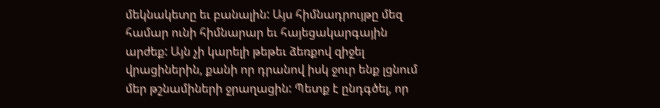մեկնակետը եւ բանալին: Այս հիմնադրույթը մեզ համար ունի հիմնարար եւ հայեցակարգային արժեք: Այն չի կարելի թեթեւ ձեռքով զիջել վրացիներին, քանի որ դրանով իսկ ջուր ենք լցնում մեր թշնամիների ջրաղացին: Պետք է ընդգծել, որ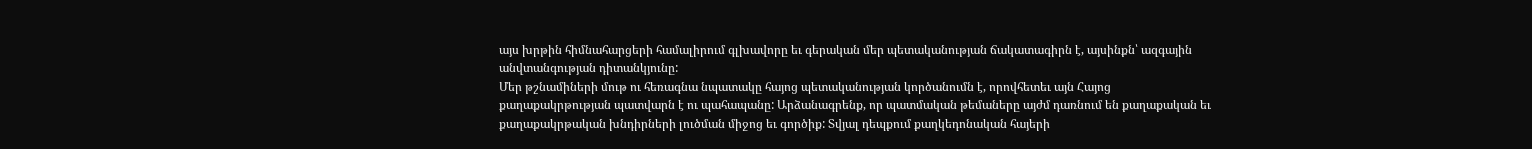այս խրթին հիմնահարցերի համալիրում գլխավորը եւ գերական մեր պետականության ճակատագիրն է, այսինքն՝ ազգային անվտանգության դիտանկյունը:
Մեր թշնամիների մութ ու հեռագնա նպատակը հայոց պետականության կործանումն է, որովհետեւ այն Հայոց քաղաքակրթության պատվարն է ու պահապանը: Արձանագրենք, որ պատմական թեմաները այժմ դառնում են քաղաքական եւ քաղաքակրթական խնդիրների լուծման միջոց եւ գործիք: Տվյալ դեպքում քաղկեդոնական հայերի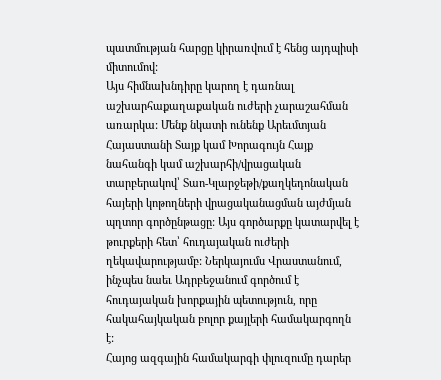պատմության հարցը կիրառվում է հենց այդպիսի միտումով:
Այս հիմնախնդիրը կարող է դառնալ աշխարհաքաղաքական ուժերի չարաշահման առարկա: Մենք նկատի ունենք Արեւմտյան Հայաստանի Տայք կամ Խորագույն Հայք նահանգի կամ աշխարհի/վրացական տարբերակով՝ Տաո-Կլարջեթի/քաղկեդոնական հայերի կոթողների վրացականացման այժմյան պղտոր գործընթացը: Այս գործարքը կատարվել է թուրքերի հետ՝ հուդայական ուժերի ղեկավարությամբ: Ներկայումս Վրաստանում, ինչպես նաեւ Ադրբեջանում գործում է հուդայական խորքային պետություն, որը հակահայկական բոլոր քայլերի համակարգողն է:
Հայոց ազգային համակարգի փլուզումը դարեր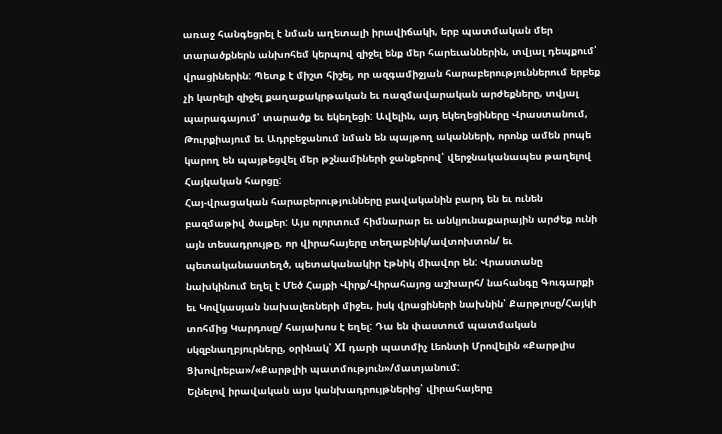առաջ հանգեցրել է նման աղետալի իրավիճակի, երբ պատմական մեր տարածքներն անխոհեմ կերպով զիջել ենք մեր հարեւաններին, տվյալ դեպքում՝ վրացիներին: Պետք է միշտ հիշել, որ ազգամիջյան հարաբերություններում երբեք չի կարելի զիջել քաղաքակրթական եւ ռազմավարական արժեքները, տվյալ պարագայում՝ տարածք եւ եկեղեցի: Ավելին, այդ եկեղեցիները Վրաստանում, Թուրքիայում եւ Ադրբեջանում նման են պայթող ականների, որոնք ամեն րոպե կարող են պայթեցվել մեր թշնամիների ջանքերով՝ վերջնականապես թաղելով Հայկական հարցը:
Հայ-վրացական հարաբերությունները բավականին բարդ են եւ ունեն բազմաթիվ ծալքեր: Այս ոլորտում հիմնարար եւ անկյունաքարային արժեք ունի այն տեսադրույթը, որ վիրահայերը տեղաբնիկ/ավտոխտոն/ եւ պետականաստեղծ, պետականակիր էթնիկ միավոր են: Վրաստանը նախկինում եղել է Մեծ Հայքի Վիրք/Վիրահայոց աշխարհ/ նահանգը Գուգարքի եւ Կովկասյան նախալեռների միջեւ, իսկ վրացիների նախնին՝ Քարթլոսը/Հայկի տոհմից Կարդոսը/ հայախոս է եղել: Դա են փաստում պատմական սկզբնաղբյուրները, օրինակ՝ XI դարի պատմիչ Լեոնտի Մրովելին «Քարթլիս Ցխովրեբա»/«Քարթլիի պատմություն»/մատյանում:
Ելնելով իրավական այս կանխադրույթներից՝ վիրահայերը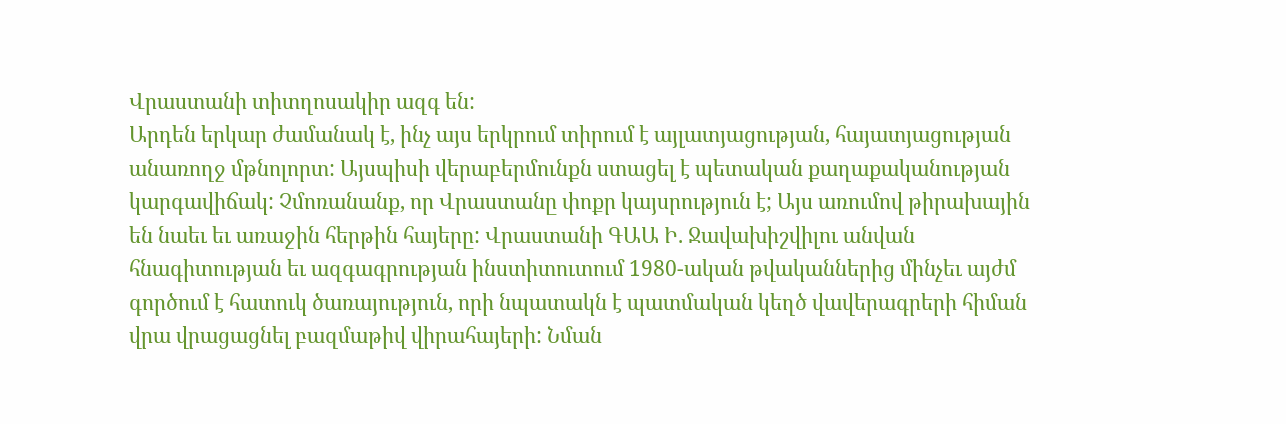Վրաստանի տիտղոսակիր ազգ են:
Արդեն երկար ժամանակ է, ինչ այս երկրում տիրում է այլատյացության, հայատյացության անառողջ մթնոլորտ: Այսպիսի վերաբերմունքն ստացել է պետական քաղաքականության կարգավիճակ: Չմոռանանք, որ Վրաստանը փոքր կայսրություն է; Այս առումով թիրախային են նաեւ եւ առաջին հերթին հայերը: Վրաստանի ԳԱԱ Ի. Ջավախիշվիլու անվան հնագիտության եւ ազգագրության ինստիտուտում 1980-ական թվականներից մինչեւ այժմ գործում է հատուկ ծառայություն, որի նպատակն է պատմական կեղծ վավերագրերի հիման վրա վրացացնել բազմաթիվ վիրահայերի: Նման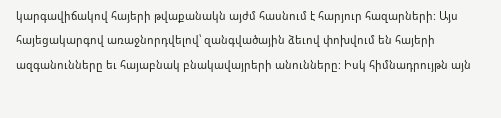կարգավիճակով հայերի թվաքանակն այժմ հասնում է հարյուր հազարների: Այս հայեցակարգով առաջնորդվելով՝ զանգվածային ձեւով փոխվում են հայերի ազգանունները եւ հայաբնակ բնակավայրերի անունները: Իսկ հիմնադրույթն այն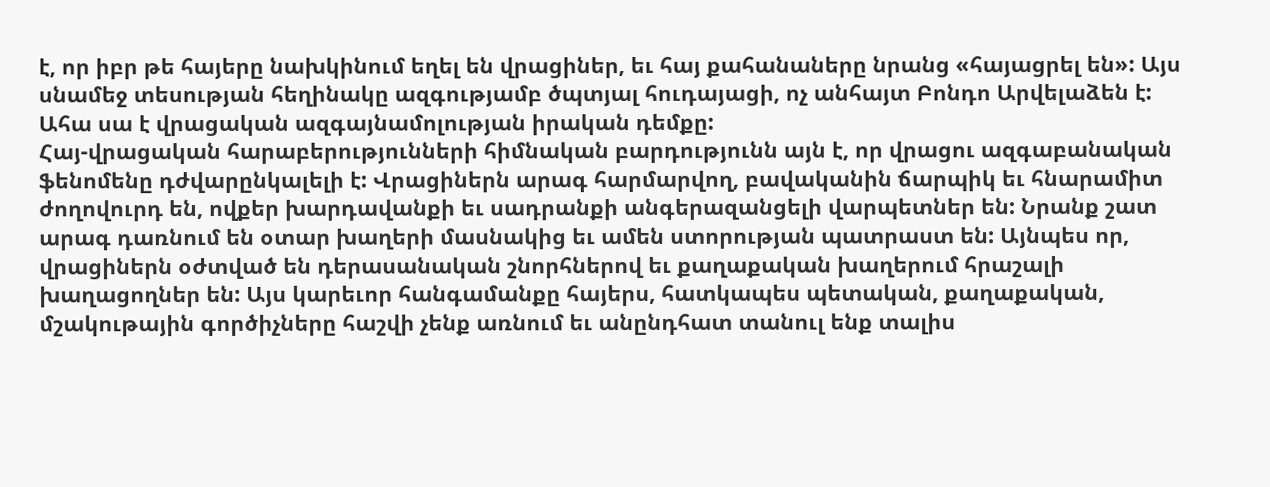է, որ իբր թե հայերը նախկինում եղել են վրացիներ, եւ հայ քահանաները նրանց «հայացրել են»: Այս սնամեջ տեսության հեղինակը ազգությամբ ծպտյալ հուդայացի, ոչ անհայտ Բոնդո Արվելաձեն է: Ահա սա է վրացական ազգայնամոլության իրական դեմքը:
Հայ-վրացական հարաբերությունների հիմնական բարդությունն այն է, որ վրացու ազգաբանական ֆենոմենը դժվարընկալելի է: Վրացիներն արագ հարմարվող, բավականին ճարպիկ եւ հնարամիտ ժողովուրդ են, ովքեր խարդավանքի եւ սադրանքի անգերազանցելի վարպետներ են: Նրանք շատ արագ դառնում են օտար խաղերի մասնակից եւ ամեն ստորության պատրաստ են: Այնպես որ, վրացիներն օժտված են դերասանական շնորհներով եւ քաղաքական խաղերում հրաշալի խաղացողներ են: Այս կարեւոր հանգամանքը հայերս, հատկապես պետական, քաղաքական, մշակութային գործիչները հաշվի չենք առնում եւ անընդհատ տանուլ ենք տալիս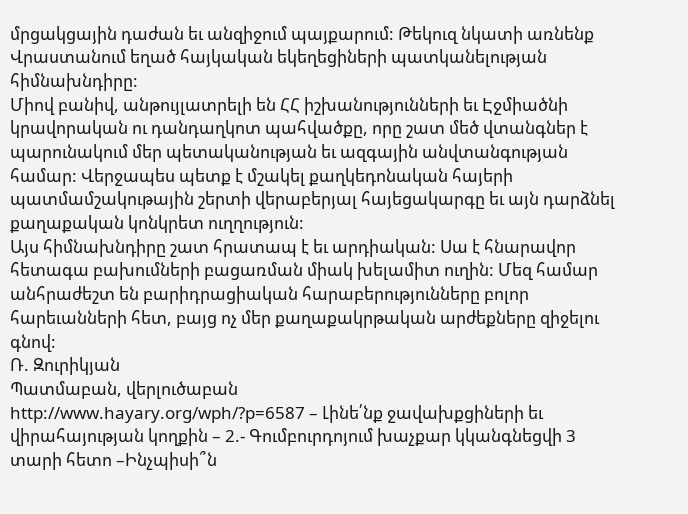մրցակցային դաժան եւ անզիջում պայքարում: Թեկուզ նկատի առնենք Վրաստանում եղած հայկական եկեղեցիների պատկանելության հիմնախնդիրը:
Միով բանիվ, անթույլատրելի են ՀՀ իշխանությունների եւ Էջմիածնի կրավորական ու դանդաղկոտ պահվածքը, որը շատ մեծ վտանգներ է պարունակում մեր պետականության եւ ազգային անվտանգության համար: Վերջապես պետք է մշակել քաղկեդոնական հայերի պատմամշակութային շերտի վերաբերյալ հայեցակարգը եւ այն դարձնել քաղաքական կոնկրետ ուղղություն:
Այս հիմնախնդիրը շատ հրատապ է եւ արդիական: Սա է հնարավոր հետագա բախումների բացառման միակ խելամիտ ուղին: Մեզ համար անհրաժեշտ են բարիդրացիական հարաբերությունները բոլոր հարեւանների հետ, բայց ոչ մեր քաղաքակրթական արժեքները զիջելու գնով:
Ռ. Զուրիկյան
Պատմաբան, վերլուծաբան
http://www.hayary.org/wph/?p=6587 – Լինե՛նք ջավախքցիների եւ վիրահայության կողքին – 2.- Գումբուրդոյում խաչքար կկանգնեցվի 3 տարի հետո –Ինչպիսի՞ն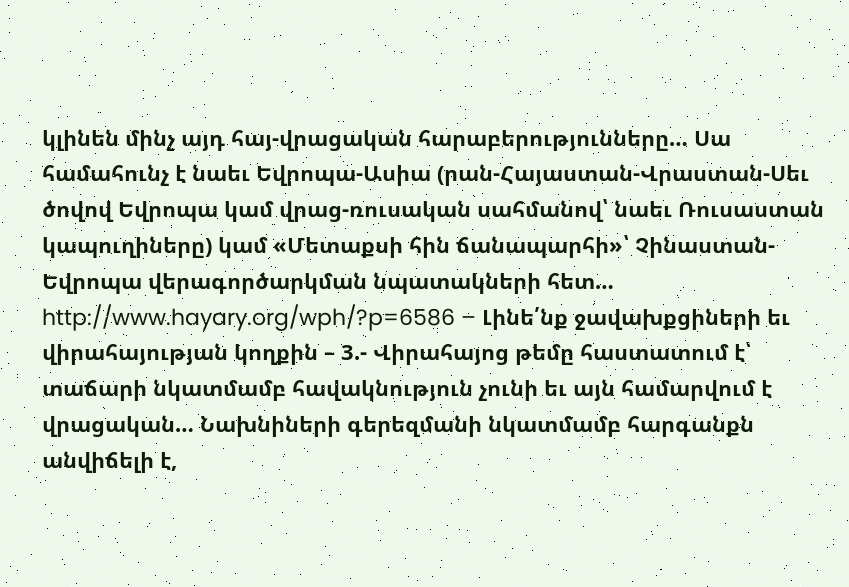կլինեն մինչ այդ հայ-վրացական հարաբերությունները… Սա համահունչ է նաեւ Եվրոպա-Ասիա (րան-Հայաստան-Վրաստան-Սեւ ծովով Եվրոպա կամ վրաց-ռուսական սահմանով՝ նաեւ Ռուսաստան կապուղիները) կամ «Մետաքսի հին ճանապարհի»՝ Չինաստան-Եվրոպա վերագործարկման նպատակների հետ…
http://www.hayary.org/wph/?p=6586 – Լինե՛նք ջավախքցիների եւ վիրահայության կողքին – 3.- Վիրահայոց թեմը հաստատում է՝ տաճարի նկատմամբ հավակնություն չունի եւ այն համարվում է վրացական… Նախնիների գերեզմանի նկատմամբ հարգանքն անվիճելի է,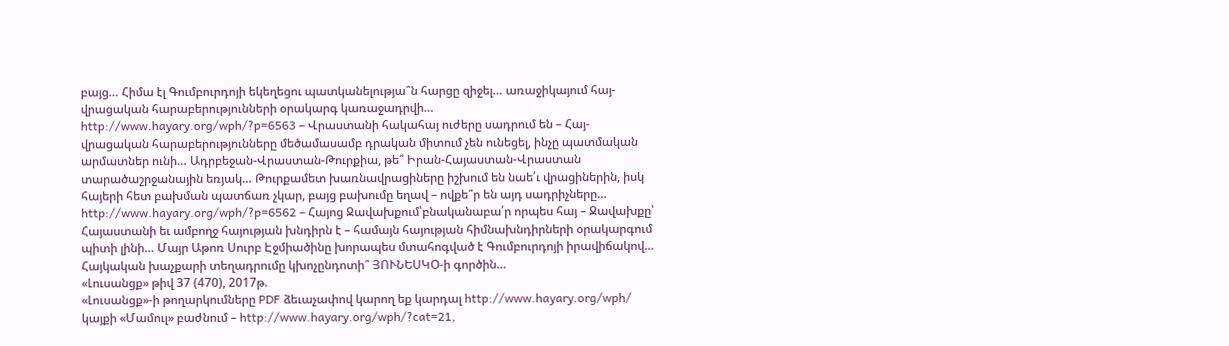բայց… Հիմա էլ Գումբուրդոյի եկեղեցու պատկանելությա՞ն հարցը զիջել… առաջիկայում հայ-վրացական հարաբերությունների օրակարգ կառաջադրվի…
http://www.hayary.org/wph/?p=6563 – Վրաստանի հակահայ ուժերը սադրում են – Հայ-վրացական հարաբերությունները մեծամասամբ դրական միտում չեն ունեցել, ինչը պատմական արմատներ ունի… Ադրբեջան-Վրաստան-Թուրքիա, թե՞ Իրան-Հայաստան-Վրաստան տարածաշրջանային եռյակ… Թուրքամետ խառնավրացիները իշխում են նաե՛ւ վրացիներին, իսկ հայերի հետ բախման պատճառ չկար, բայց բախումը եղավ – ովքե՞ր են այդ սադրիչները…
http://www.hayary.org/wph/?p=6562 – Հայոց Ջավախքում՝բնականաբա՛ր որպես հայ – Ջավախքը՝ Հայաստանի եւ ամբողջ հայության խնդիրն է – համայն հայության հիմնախնդիրների օրակարգում պիտի լինի… Մայր Աթոռ Սուրբ Էջմիածինը խորապես մտահոգված է Գումբուրդոյի իրավիճակով… Հայկական խաչքարի տեղադրումը կխոչընդոտի՞ ՅՈՒՆԵՍԿՕ-ի գործին…
«Լուսանցք» թիվ 37 (470), 2017թ.
«Լուսանցք»-ի թողարկումները PDF ձեւաչափով կարող եք կարդալ http://www.hayary.org/wph/ կայքի «Մամուլ» բաժնում – http://www.hayary.org/wph/?cat=21,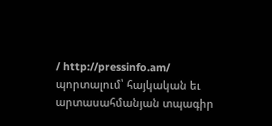/ http://pressinfo.am/ պորտալում՝ հայկական եւ արտասահմանյան տպագիր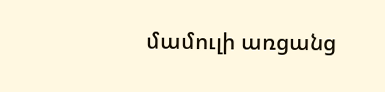մամուլի առցանց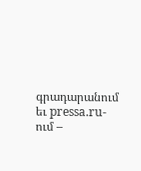գրադարանում եւ pressa.ru-ում –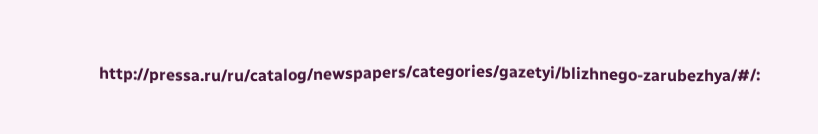http://pressa.ru/ru/catalog/newspapers/categories/gazetyi/blizhnego-zarubezhya/#/: